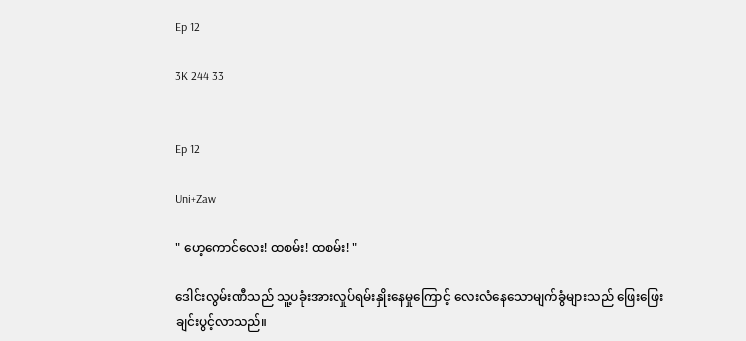Ep 12

3K 244 33


Ep 12

Uni+Zaw

" ဟေ့ကောင်လေး! ထစမ်း! ထစမ်း! "

ဒေါင်းလွမ်းဏီသည် သူ့ပခုံးအားလှုပ်ရမ်းနှိုးနေမှုကြောင့် လေးလံနေသောမျက်ခွံများသည် ဖြေးဖြေးချင်းပွင့်လာသည်။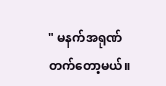" မနက်အရုဏ်တက်တော့မယ်။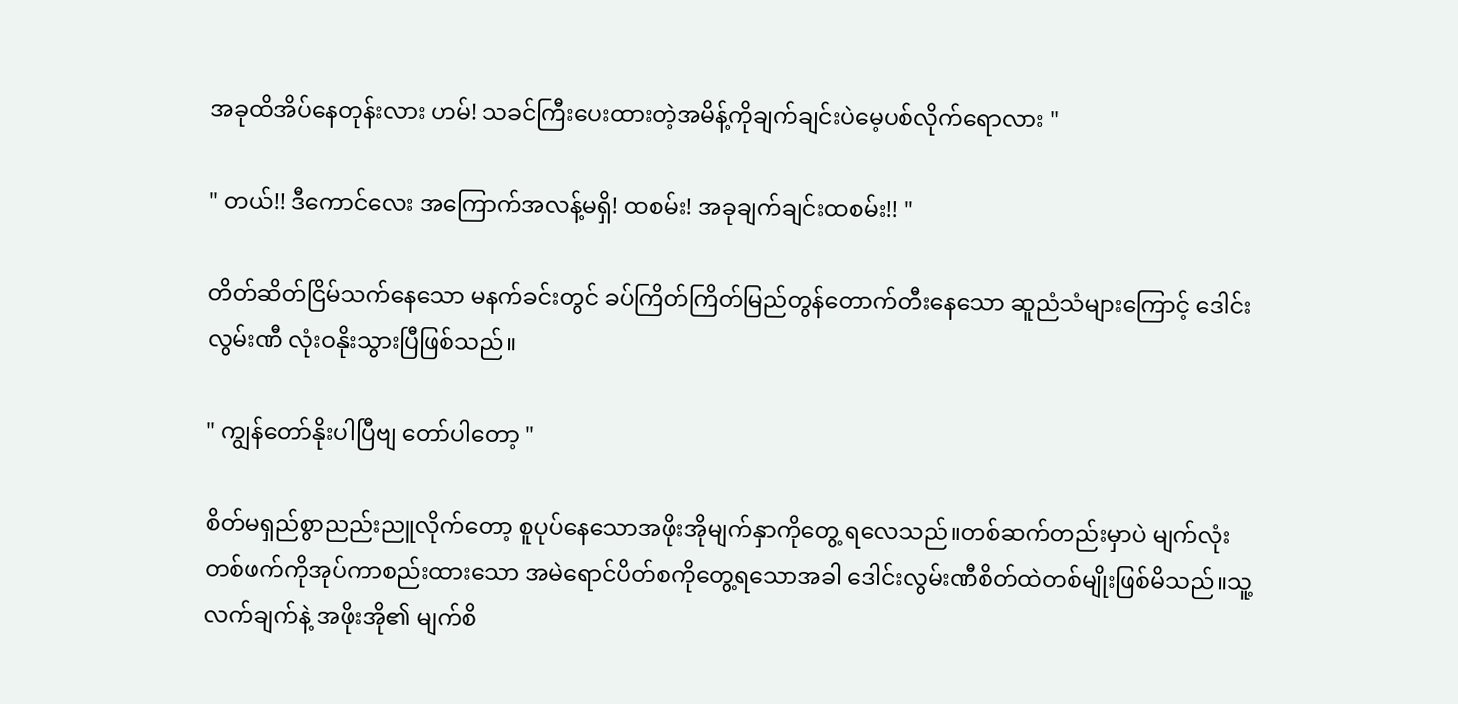အခုထိအိပ်နေတုန်းလား ဟမ်! သခင်ကြီးပေးထားတဲ့အမိန့်ကိုချက်ချင်းပဲမေ့ပစ်လိုက်ရောလား "

" တယ်!! ဒီကောင်လေး အကြောက်အလန့်မရှိ! ထစမ်း! အခုချက်ချင်းထစမ်း!! "

တိတ်ဆိတ်ငြိမ်သက်နေသော မနက်ခင်းတွင် ခပ်ကြိတ်ကြိတ်မြည်တွန်တောက်တီးနေသော ဆူညံသံများကြောင့် ဒေါင်းလွမ်းဏီ လုံးဝနိုးသွားပြီဖြစ်သည်။

" ကျွန်တော်နိုးပါပြီဗျ တော်ပါတော့ "

စိတ်မရှည်စွာညည်းညူလိုက်တော့ စူပုပ်နေသောအဖိုးအိုမျက်နှာကိုတွေ့ ရလေသည်။တစ်ဆက်တည်းမှာပဲ မျက်လုံးတစ်ဖက်ကိုအုပ်ကာစည်းထားသော အမဲရောင်ပိတ်စကိုတွေ့ရသောအခါ ဒေါင်းလွမ်းဏီစိတ်ထဲတစ်မျိုးဖြစ်မိသည်။သူ့လက်ချက်နဲ့ အဖိုးအို၏ မျက်စိ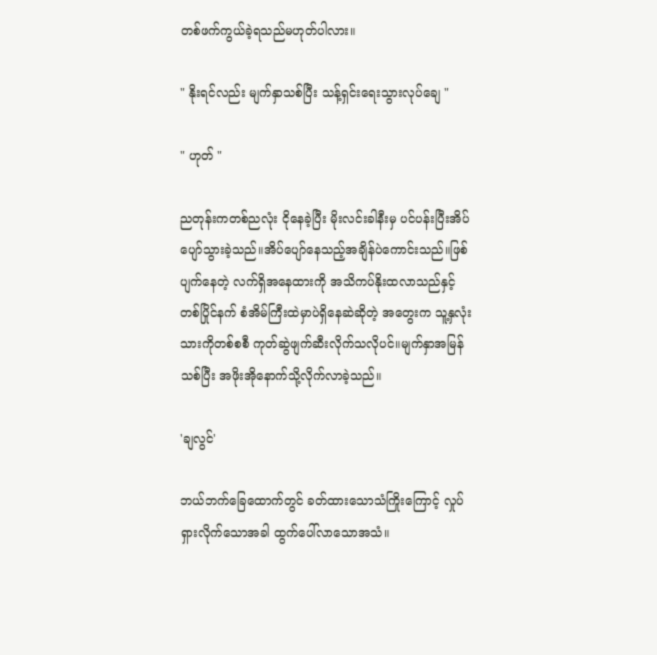တစ်ဖက်ကွယ်ခဲ့ရသည်မဟုတ်ပါလား။

" နိုးရင်လည်း မျက်နှာသစ်ပြီး သန့်ရှင်းရေးသွားလုပ်ချေ "

" ဟုတ် "

ညတုန်းကတစ်ညလုံး ငိုနေခဲ့ပြီး မိုးလင်းခါနီးမှ ပင်ပန်းပြီးအိပ်ပျော်သွားခဲ့သည်။အိပ်ပျော်နေသည့်အချိန်ပဲကောင်းသည်။ဖြစ်ပျက်နေတဲ့ လက်ရှိအနေထားကို အသိကပ်နိုးထလာသည်နှင့်တစ်ပြိုင်နက် စံအိမ်ကြီးထဲမှာပဲရှိနေဆဲဆိုတဲ့ အတွေးက သူ့နှလုံးသားကိုတစ်စစီ ကုတ်ဆွဲဖျက်ဆီးလိုက်သလိုပင်။မျက်နှာအမြန်သစ်ပြီး အဖိုးအိုနောက်သို့လိုက်လာခဲ့သည်။

'ချလွင်'

ဘယ်ဘက်ခြေထောက်တွင် ခတ်ထားသောသံကြိုးကြောင့် လှုပ်ရှားလိုက်သောအခါ ထွက်ပေါ်လာသောအသံ။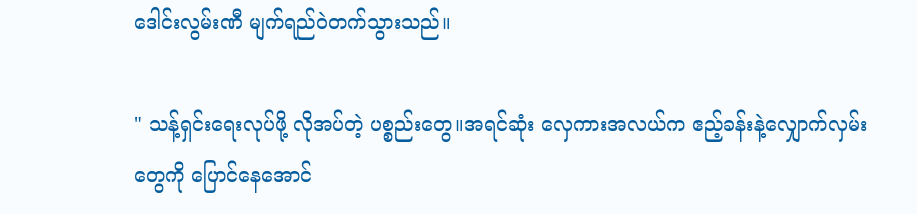ဒေါင်းလွမ်းဏီ မျက်ရည်ဝဲတက်သွားသည်။

" သန့်ရှင်းရေးလုပ်ဖို့ လိုအပ်တဲ့ ပစ္စည်းတွေ။အရင်ဆုံး လှေကားအလယ်က ဧည့်ခန်းနဲ့လျှောက်လှမ်းတွေကို ပြောင်နေအောင်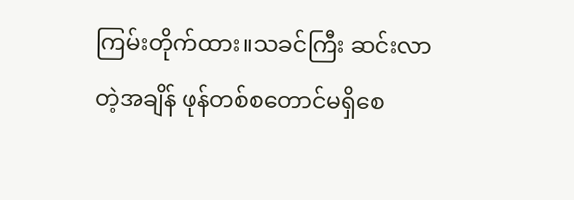ကြမ်းတိုက်ထား။သခင်ကြီး ဆင်းလာတဲ့အချိန် ဖုန်တစ်စတောင်မရှိစေ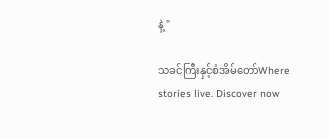နဲ့ "

သခင်ကြီးနှင့်စံအိမ်တော်Where stories live. Discover now